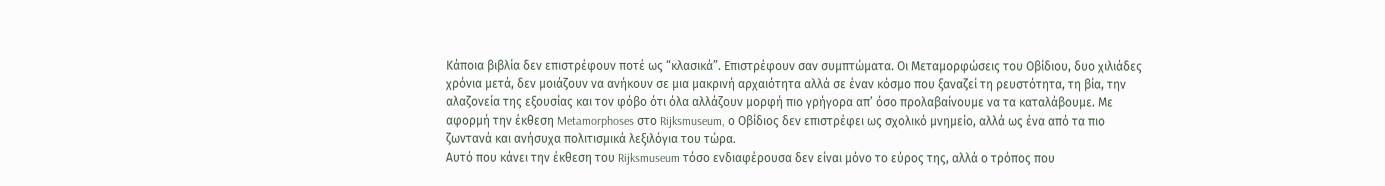Κάποια βιβλία δεν επιστρέφουν ποτέ ως “κλασικά”. Επιστρέφουν σαν συμπτώματα. Οι Μεταμορφώσεις του Οβίδιου, δυο χιλιάδες χρόνια μετά, δεν μοιάζουν να ανήκουν σε μια μακρινή αρχαιότητα αλλά σε έναν κόσμο που ξαναζεί τη ρευστότητα, τη βία, την αλαζονεία της εξουσίας και τον φόβο ότι όλα αλλάζουν μορφή πιο γρήγορα απ’ όσο προλαβαίνουμε να τα καταλάβουμε. Με αφορμή την έκθεση Metamorphoses στο Rijksmuseum, ο Οβίδιος δεν επιστρέφει ως σχολικό μνημείο, αλλά ως ένα από τα πιο ζωντανά και ανήσυχα πολιτισμικά λεξιλόγια του τώρα.
Αυτό που κάνει την έκθεση του Rijksmuseum τόσο ενδιαφέρουσα δεν είναι μόνο το εύρος της, αλλά ο τρόπος που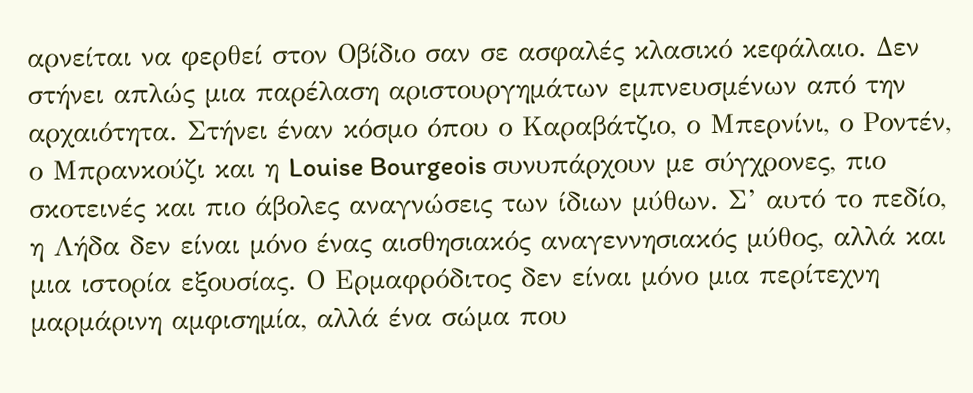αρνείται να φερθεί στον Οβίδιο σαν σε ασφαλές κλασικό κεφάλαιο. Δεν στήνει απλώς μια παρέλαση αριστουργημάτων εμπνευσμένων από την αρχαιότητα. Στήνει έναν κόσμο όπου ο Καραβάτζιο, ο Μπερνίνι, ο Ροντέν, ο Μπρανκούζι και η Louise Bourgeois συνυπάρχουν με σύγχρονες, πιο σκοτεινές και πιο άβολες αναγνώσεις των ίδιων μύθων. Σ’ αυτό το πεδίο, η Λήδα δεν είναι μόνο ένας αισθησιακός αναγεννησιακός μύθος, αλλά και μια ιστορία εξουσίας. Ο Ερμαφρόδιτος δεν είναι μόνο μια περίτεχνη μαρμάρινη αμφισημία, αλλά ένα σώμα που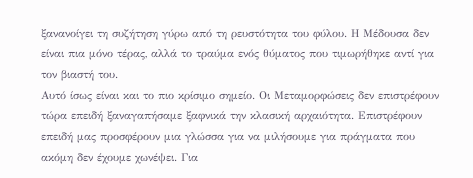ξανανοίγει τη συζήτηση γύρω από τη ρευστότητα του φύλου. Η Μέδουσα δεν είναι πια μόνο τέρας, αλλά το τραύμα ενός θύματος που τιμωρήθηκε αντί για τον βιαστή του.
Αυτό ίσως είναι και το πιο κρίσιμο σημείο. Οι Μεταμορφώσεις δεν επιστρέφουν τώρα επειδή ξαναγαπήσαμε ξαφνικά την κλασική αρχαιότητα. Επιστρέφουν επειδή μας προσφέρουν μια γλώσσα για να μιλήσουμε για πράγματα που ακόμη δεν έχουμε χωνέψει. Για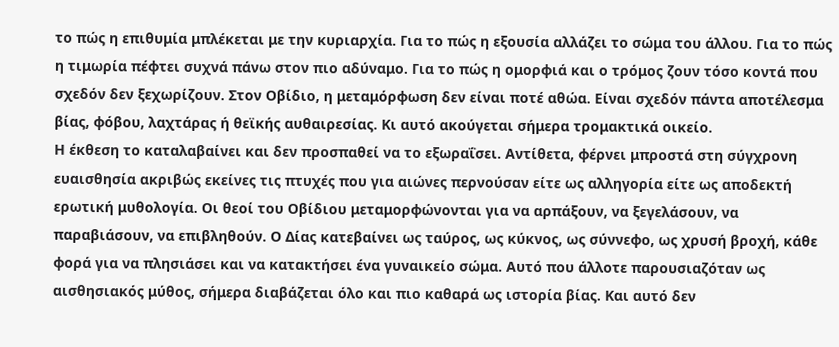το πώς η επιθυμία μπλέκεται με την κυριαρχία. Για το πώς η εξουσία αλλάζει το σώμα του άλλου. Για το πώς η τιμωρία πέφτει συχνά πάνω στον πιο αδύναμο. Για το πώς η ομορφιά και ο τρόμος ζουν τόσο κοντά που σχεδόν δεν ξεχωρίζουν. Στον Οβίδιο, η μεταμόρφωση δεν είναι ποτέ αθώα. Είναι σχεδόν πάντα αποτέλεσμα βίας, φόβου, λαχτάρας ή θεϊκής αυθαιρεσίας. Κι αυτό ακούγεται σήμερα τρομακτικά οικείο.
Η έκθεση το καταλαβαίνει και δεν προσπαθεί να το εξωραΐσει. Αντίθετα, φέρνει μπροστά στη σύγχρονη ευαισθησία ακριβώς εκείνες τις πτυχές που για αιώνες περνούσαν είτε ως αλληγορία είτε ως αποδεκτή ερωτική μυθολογία. Οι θεοί του Οβίδιου μεταμορφώνονται για να αρπάξουν, να ξεγελάσουν, να παραβιάσουν, να επιβληθούν. Ο Δίας κατεβαίνει ως ταύρος, ως κύκνος, ως σύννεφο, ως χρυσή βροχή, κάθε φορά για να πλησιάσει και να κατακτήσει ένα γυναικείο σώμα. Αυτό που άλλοτε παρουσιαζόταν ως αισθησιακός μύθος, σήμερα διαβάζεται όλο και πιο καθαρά ως ιστορία βίας. Και αυτό δεν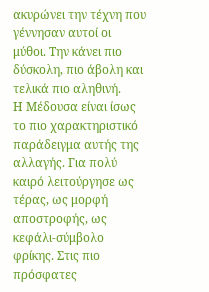ακυρώνει την τέχνη που γέννησαν αυτοί οι μύθοι. Την κάνει πιο δύσκολη, πιο άβολη και τελικά πιο αληθινή.
Η Μέδουσα είναι ίσως το πιο χαρακτηριστικό παράδειγμα αυτής της αλλαγής. Για πολύ καιρό λειτούργησε ως τέρας, ως μορφή αποστροφής, ως κεφάλι-σύμβολο φρίκης. Στις πιο πρόσφατες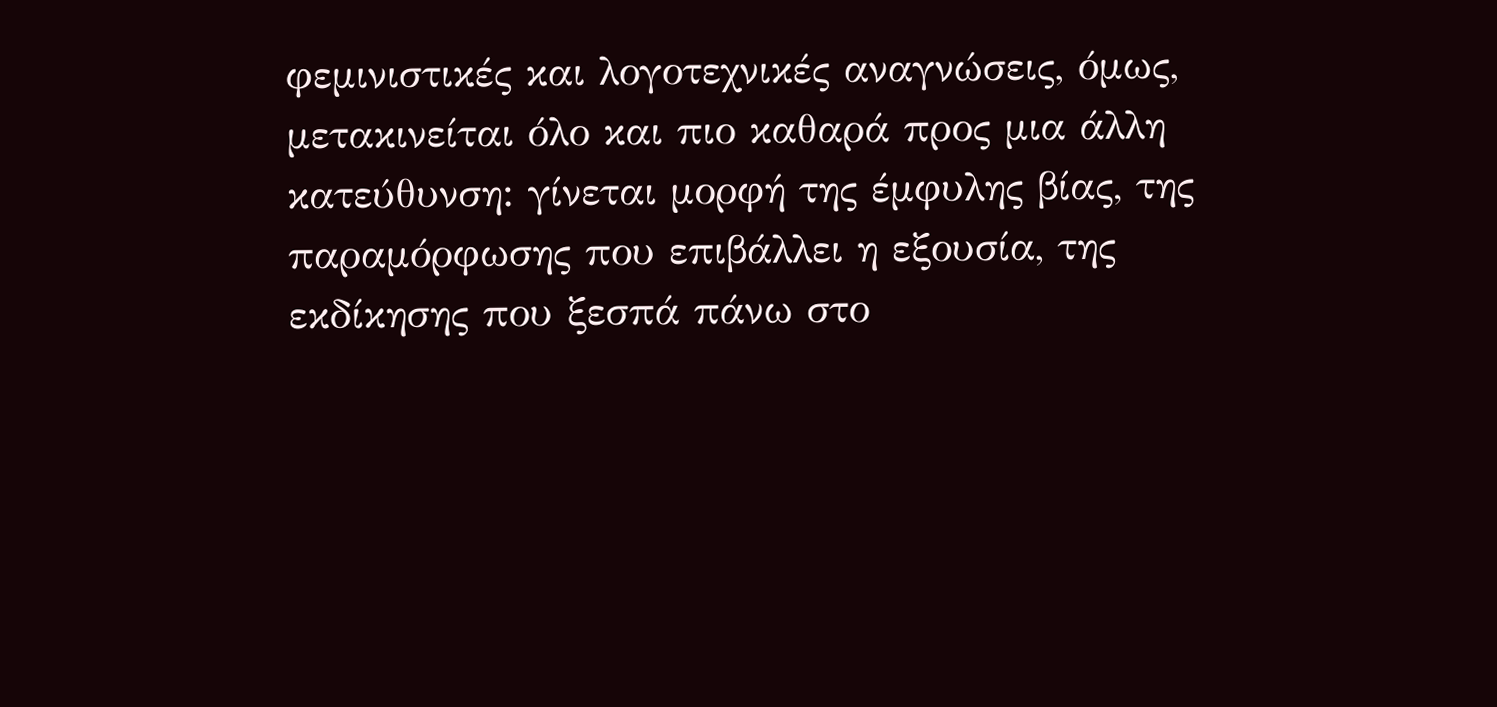φεμινιστικές και λογοτεχνικές αναγνώσεις, όμως, μετακινείται όλο και πιο καθαρά προς μια άλλη κατεύθυνση: γίνεται μορφή της έμφυλης βίας, της παραμόρφωσης που επιβάλλει η εξουσία, της εκδίκησης που ξεσπά πάνω στο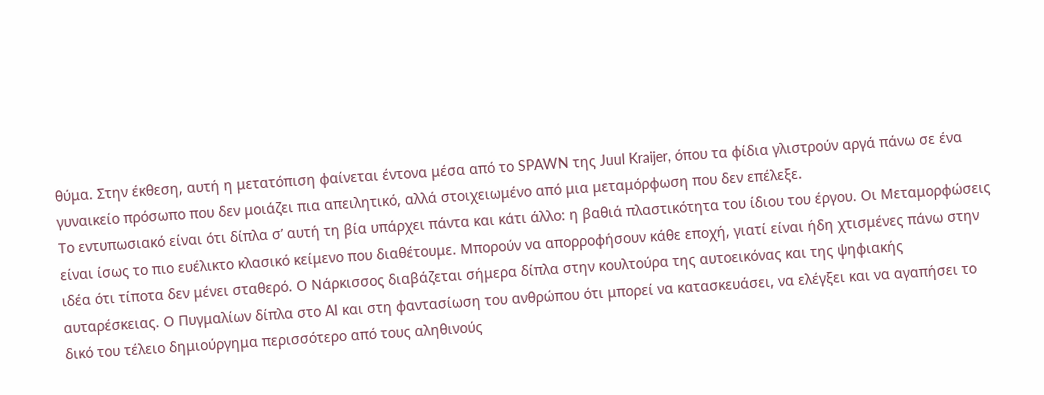θύμα. Στην έκθεση, αυτή η μετατόπιση φαίνεται έντονα μέσα από το SPAWN της Juul Kraijer, όπου τα φίδια γλιστρούν αργά πάνω σε ένα γυναικείο πρόσωπο που δεν μοιάζει πια απειλητικό, αλλά στοιχειωμένο από μια μεταμόρφωση που δεν επέλεξε.
Το εντυπωσιακό είναι ότι δίπλα σ’ αυτή τη βία υπάρχει πάντα και κάτι άλλο: η βαθιά πλαστικότητα του ίδιου του έργου. Οι Μεταμορφώσεις είναι ίσως το πιο ευέλικτο κλασικό κείμενο που διαθέτουμε. Μπορούν να απορροφήσουν κάθε εποχή, γιατί είναι ήδη χτισμένες πάνω στην ιδέα ότι τίποτα δεν μένει σταθερό. Ο Νάρκισσος διαβάζεται σήμερα δίπλα στην κουλτούρα της αυτοεικόνας και της ψηφιακής αυταρέσκειας. Ο Πυγμαλίων δίπλα στο AI και στη φαντασίωση του ανθρώπου ότι μπορεί να κατασκευάσει, να ελέγξει και να αγαπήσει το δικό του τέλειο δημιούργημα περισσότερο από τους αληθινούς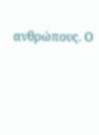ανθρώπους. Ο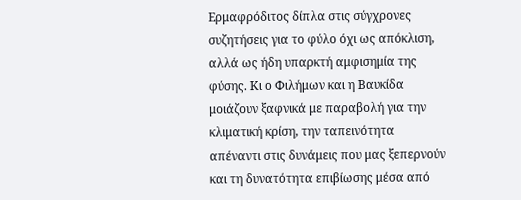Ερμαφρόδιτος δίπλα στις σύγχρονες συζητήσεις για το φύλο όχι ως απόκλιση, αλλά ως ήδη υπαρκτή αμφισημία της φύσης. Κι ο Φιλήμων και η Βαυκίδα μοιάζουν ξαφνικά με παραβολή για την κλιματική κρίση, την ταπεινότητα απέναντι στις δυνάμεις που μας ξεπερνούν και τη δυνατότητα επιβίωσης μέσα από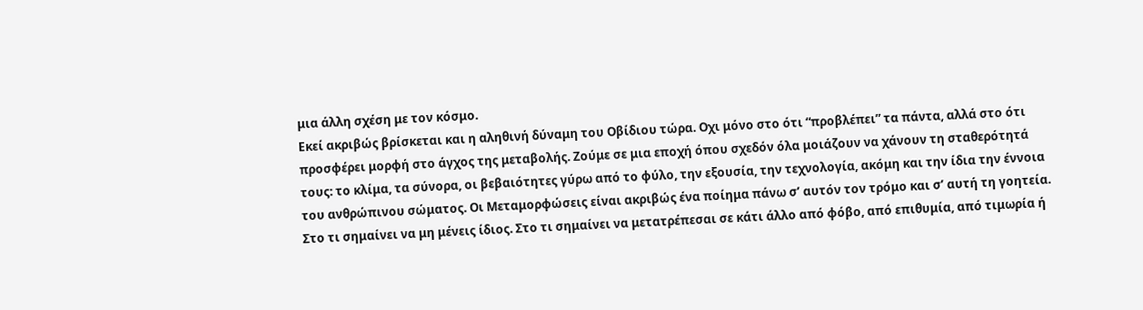μια άλλη σχέση με τον κόσμο.
Εκεί ακριβώς βρίσκεται και η αληθινή δύναμη του Οβίδιου τώρα. Οχι μόνο στο ότι “προβλέπει” τα πάντα, αλλά στο ότι προσφέρει μορφή στο άγχος της μεταβολής. Ζούμε σε μια εποχή όπου σχεδόν όλα μοιάζουν να χάνουν τη σταθερότητά τους: το κλίμα, τα σύνορα, οι βεβαιότητες γύρω από το φύλο, την εξουσία, την τεχνολογία, ακόμη και την ίδια την έννοια του ανθρώπινου σώματος. Οι Μεταμορφώσεις είναι ακριβώς ένα ποίημα πάνω σ’ αυτόν τον τρόμο και σ’ αυτή τη γοητεία. Στο τι σημαίνει να μη μένεις ίδιος. Στο τι σημαίνει να μετατρέπεσαι σε κάτι άλλο από φόβο, από επιθυμία, από τιμωρία ή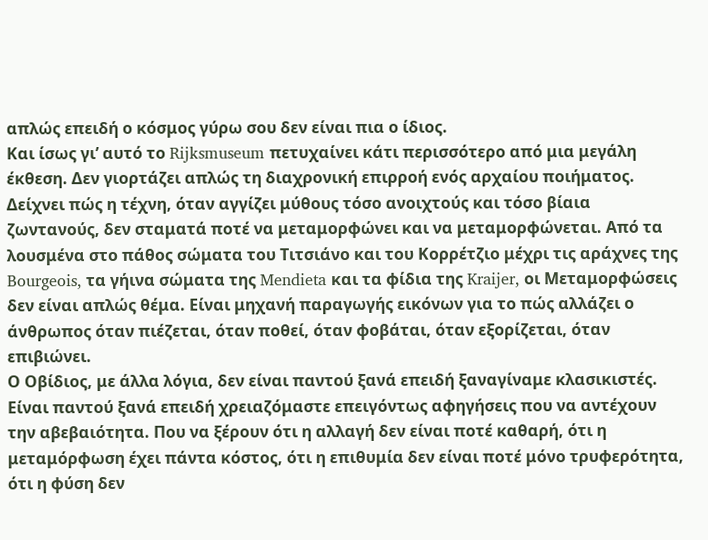απλώς επειδή ο κόσμος γύρω σου δεν είναι πια ο ίδιος.
Και ίσως γι’ αυτό το Rijksmuseum πετυχαίνει κάτι περισσότερο από μια μεγάλη έκθεση. Δεν γιορτάζει απλώς τη διαχρονική επιρροή ενός αρχαίου ποιήματος. Δείχνει πώς η τέχνη, όταν αγγίζει μύθους τόσο ανοιχτούς και τόσο βίαια ζωντανούς, δεν σταματά ποτέ να μεταμορφώνει και να μεταμορφώνεται. Από τα λουσμένα στο πάθος σώματα του Τιτσιάνο και του Κορρέτζιο μέχρι τις αράχνες της Bourgeois, τα γήινα σώματα της Mendieta και τα φίδια της Kraijer, οι Μεταμορφώσεις δεν είναι απλώς θέμα. Είναι μηχανή παραγωγής εικόνων για το πώς αλλάζει ο άνθρωπος όταν πιέζεται, όταν ποθεί, όταν φοβάται, όταν εξορίζεται, όταν επιβιώνει.
Ο Οβίδιος, με άλλα λόγια, δεν είναι παντού ξανά επειδή ξαναγίναμε κλασικιστές. Είναι παντού ξανά επειδή χρειαζόμαστε επειγόντως αφηγήσεις που να αντέχουν την αβεβαιότητα. Που να ξέρουν ότι η αλλαγή δεν είναι ποτέ καθαρή, ότι η μεταμόρφωση έχει πάντα κόστος, ότι η επιθυμία δεν είναι ποτέ μόνο τρυφερότητα, ότι η φύση δεν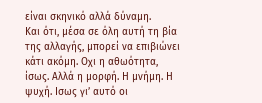είναι σκηνικό αλλά δύναμη.
Και ότι, μέσα σε όλη αυτή τη βία της αλλαγής, μπορεί να επιβιώνει κάτι ακόμη. Οχι η αθωότητα, ίσως. Αλλά η μορφή. Η μνήμη. Η ψυχή. Ισως γι’ αυτό οι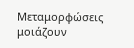Μεταμορφώσεις μοιάζουν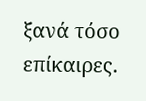ξανά τόσο επίκαιρες.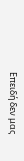Επειδή δεν μας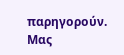παρηγορούν. Μας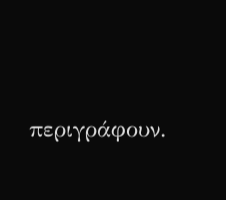περιγράφουν.